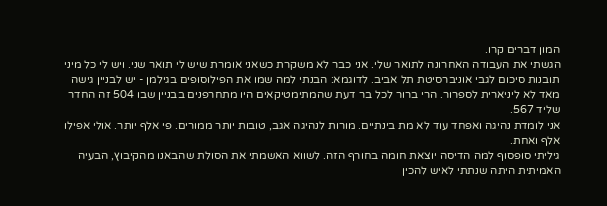המון דברים קרו.
הגשתי את העבודה האחרונה לתואר שלי. אני כבר לא משקרת כשאני אומרת שיש לי תואר שני. ויש לי כל מיני תובנות סיכום לגבי אוניברסיטת תל אביב. לדוגמא: הבנתי למה שמו את הפילוסופים בגילמן - יש לבניין גישה מאד לא ליניארית לספרור. הרי ברור לכל בר דעת שהמתימטיקאים היו מתחרפנים בבניין שבו 504 זה החדר שליד 567.
אני לומדת נהיגה ואפחד עוד לא מת בינתיים. מורות לנהיגה אגב, טובות יותר ממורים. פי אלף יותר. אולי אפילו אלף ואחת.
גיליתי סופסוף למה הדיסה יוצאת חומה בחורף הזה. לשווא האשמתי את הסולת שהבאנו מהקיבוץ, הבעיה האמיתית היתה שנתתי לאיש להכין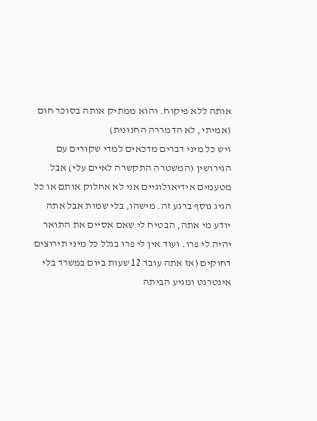אותה ללא פיקוח. והוא ממתיק אותה בסוכר חום (אמיתי, לא הדמררה החנונית)
ויש כל מיני דברים מדכאים למדי שקורים עם הגירושין (המשטרה התקשרה לאיים עלי) אבל מטעמים אידיאולוגיים אני לא אחלוק אותם או כל הגיג נוסף ברגע זה. מישהו, בלי שמות אבל אתה יודע מי אתה, הבטיח לי שאם אסיים את התואר יהיה לי פרו. ועוד אין לי פרו בגלל כל מיני תירוצים דחוקים (אז אתה עובד 12 שעות ביום במשרד בלי אינטרנט ומגיע הביתה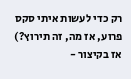רק כדי לעשות איתי סקס פרוע, אז מה, זה תירוץ?)
אז בקיצור -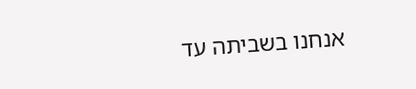אנחנו בשביתה עד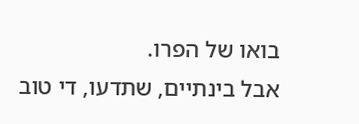בואו של הפרו.
אבל בינתיים, שתדעו, די טוב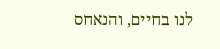לנו בחיים, והנאחס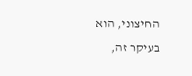החיצוני, הוא בעיקר זה,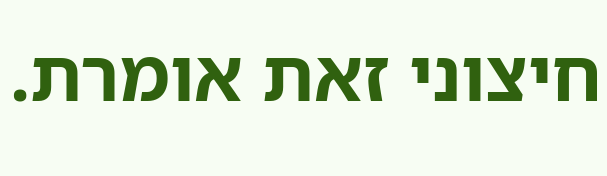חיצוני זאת אומרת.